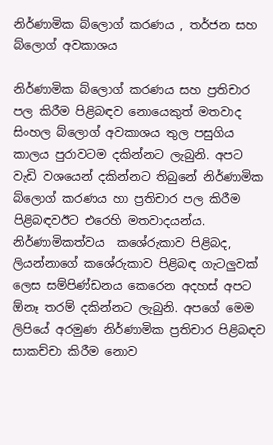නිර්ණාමික බ්ලොග් කරණය , තර්ජන සහ බ්ලොග් අවකාශය

නිර්ණාමික බ්ලොග් කරණය සහ ප්‍රතිචාර පල කිරීම පිළිබඳව නොයෙකුත් මතවාද සිංහල බ්ලොග් අවකාශය තුල පසුගිය කාලය පුරාවටම දකින්නට ලැබුනි. අපට වැඩි වශයෙන් දකින්නට තිබුනේ නිර්ණාමික බ්ලොග් කරණය හා ප්‍රතිචාර පල කිරීම පිළිබඳවඊට එරෙහි මතවාදයන්ය. නිර්ණාමිකත්වය  කශේරුකාව පිළිබද, ලියන්නාගේ කශේරුකාව පිළිබඳ ගැටලුවක් ලෙස සම්පිණ්ඩනය කෙරෙන අදහස් අපට ඕනෑ තරම් දකින්නට ලැබුනි. අපගේ මෙම  ලිපියේ අරමුණ නිර්ණාමික ප්‍රතිචාර පිළිබඳව සාකච්චා කිරීම නොව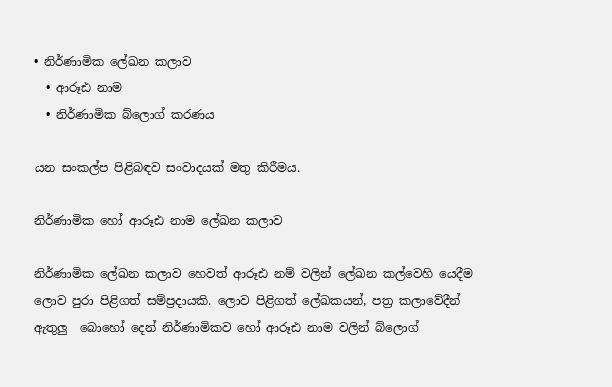• නිර්ණාමික ලේඛන කලාව
  • ආරූඪ නාම
  • නිර්ණාමික බ්ලොග් කරණය

යන සංකල්ප පිළිබඳව සංවාදයක් මතු කිරීමය.

නිර්ණාමික හෝ ආරූඪ නාම ලේඛන කලාව

නිර්ණාමික ලේඛන කලාව හෙවත් ආරූඪ නම් වලින් ලේඛන කල්වෙහි යෙදීම ලොව පුරා පිළිගත් සම්ප්‍රදායකි. ලොව පිළිගත් ලේඛකයන්, පත්‍ර කලාවේදීන් ඇතුලු  බොහෝ දෙන් නිර්ණාමිකව හෝ ආරූඪ නාම වලින් බ්ලොග්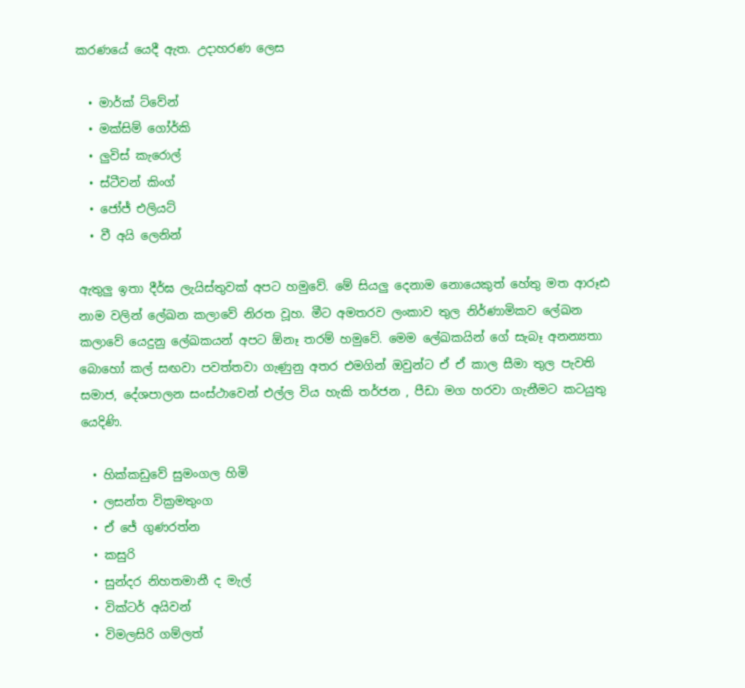කරණයේ යෙදී ඇත. උදාහරණ ලෙස

  • මාර්ක් ට්වේන්
  • මක්සිම් ගෝර්කි
  • ලුවිස් කැරොල්
  • ස්ටීවන් කිංග්
  • ජෝජ් එලියට්
  • වී අයි ලෙනින්

ඇතුලු ඉතා දීර්ඝ ලැයිස්තුවක් අපට හමුවේ. මේ සියලු දෙනාම නොයෙකුත් හේතු මත ආරූඪ නාම වලින් ලේඛන කලාවේ නිරත වූහ. මීට අමතරව ලංකාව තුල නිර්ණාමිකව ලේඛන කලාවේ යෙදුනු ලේඛකයන් අපට ඕනෑ තරම් හමුවේ. මෙම ලේඛකයින් ගේ සැබෑ අනන්‍යතා බොහෝ කල් සඟවා පවත්තවා ගැණුනු අතර එමගින් ඔවුන්ට ඒ ඒ කාල සීමා තුල පැවති සමාජ, දේශපාලන සංස්ථාවෙන් එල්ල විය හැකි තර්ජන , පීඩා මග හරවා ගැනීමට කටයුතු යෙදිණි.

  • හික්කඩුවේ සුමංගල හිමි
  • ලසන්ත වික්‍රමතුංග
  • ඒ ජේ ගුණරත්න
  • කසුරි
  • සුන්දර නිහතමානී ද මැල්
  • වික්ටර් අයිවන්
  • විමලසිරි ගම්ලත්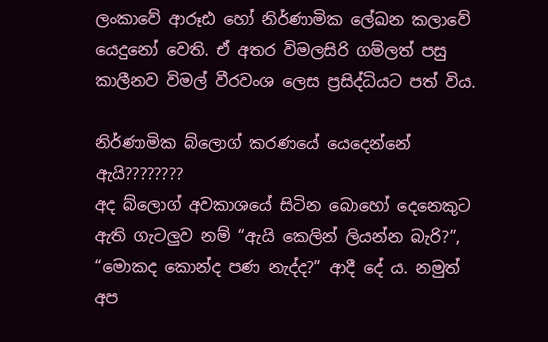ලංකාවේ ආරූඪ හෝ නිර්ණාමික ලේඛන කලාවේ යෙදුනෝ වෙති. ඒ අතර විමලසිරි ගම්ලත් පසු කාලීනව විමල් වීරවංශ ලෙස ප්‍රසිද්ධියට පත් විය.

නිර්ණාමික බ්ලොග් කරණයේ යෙදෙන්නේ ඇයි????????
අද බ්ලොග් අවකාශයේ සිටින බොහෝ දෙනෙකුට ඇති ගැටලුව නම් “ඇයි කෙලින් ලියන්න බැරි?”, “මොකද කොන්ද පණ නැද්ද?” ආදී දේ ය. නමුත් අප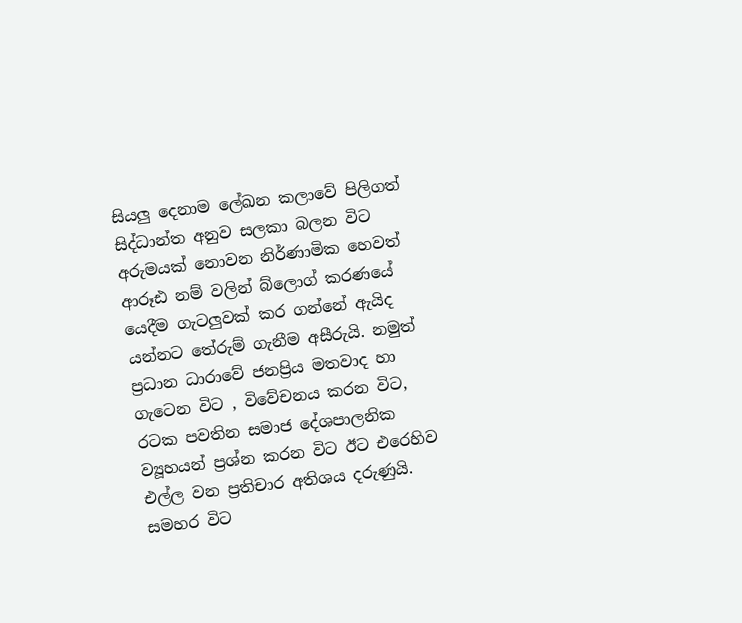සියලු දෙනාම ලේඛන කලාවේ පිලිගත් සිද්ධාන්ත අනුව සලකා බලන විට අරුමයක් නොවන නිර්ණාමික හෙවත් ආරූඪ නම් වලින් බ්ලොග් කරණයේ යෙදීම ගැටලුවක් කර ගන්නේ ඇයිද යන්නට තේරුම් ගැනීම අසීරුයි. නමුත් ප්‍රධාන ධාරාවේ ජනප්‍රිය මතවාද හා ගැටෙන විට , විවේචනය කරන විට, රටක පවතින සමාජ දේශපාලනික ව්‍යූහයන් ප්‍රශ්න කරන විට ඊට එරෙහිව එල්ල වන ප්‍රතිචාර අතිශය දරුණුයි. සමහර විට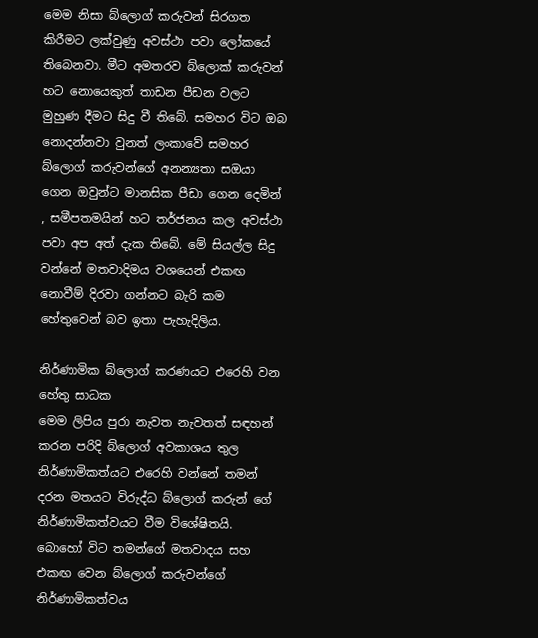මෙම නිසා බ්ලොග් කරුවන් සිරගත කිරීමට ලක්වුණු අවස්ථා පවා ලෝකයේ තිබෙනවා. මීට අමතරව බ්ලොක් කරුවන් හට නොයෙකුත් තාඩන පීඩන වලට මුහුණ දීමට සිදු වී තිබේ. සමහර විට ඔබ නොදන්නවා වුනත් ලංකාවේ සමහර බ්ලොග් කරුවන්ගේ අනන්‍යතා සඔයා ගෙන ඔවුන්ට මානසික පීඩා ගෙන දෙමින් , සමීපතමයින් හට තර්ජනය කල අවස්ථා පවා අප අත් දැක තිබේ. මේ සියල්ල සිදු වන්නේ මතවාදිමය වශයෙන් එකඟ නොවීම් දිරවා ගන්නට බැරි කම හේතුවෙන් බව ඉතා පැහැදිලිය.

නිර්ණාමික බ්ලොග් කරණයට එරෙහි වන හේතු සාධක
මෙම ලිපිය පුරා නැවත නැවතත් සඳහන් කරන පරිදි බ්ලොග් අවකාශය තුල නිර්ණාමිකත්යට එරෙහි වන්නේ තමන් දරන මතයට විරුද්ධ බ්ලොග් කරුන් ගේ නිර්ණාමිකත්වයට වීම විශේෂිතයි. බොහෝ විට තමන්ගේ මතවාදය සහ එකඟ වෙන බ්ලොග් කරුවන්ගේ නිර්ණාමිකත්වය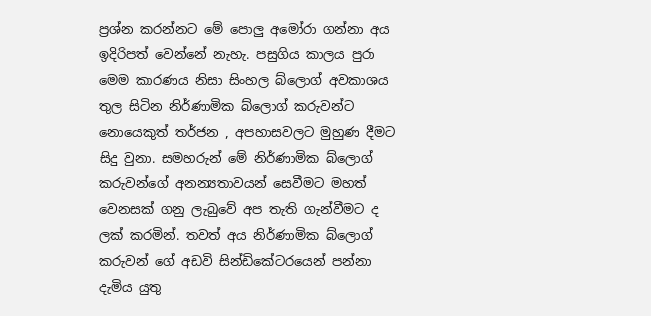ප්‍රශ්න කරන්නට මේ පොලු අමෝරා ගන්නා අය ඉදිරිපත් වෙන්නේ නැහැ. පසුගිය කාලය පුරා මෙම කාරණය නිසා සිංහල බ්ලොග් අවකාශය තුල සිටින නිර්ණාමික බ්ලොග් කරුවන්ට
නොයෙකුත් තර්ජන , අපහාසවලට මුහුණ දීමට සිදු වුනා. සමහරුන් මේ නිර්ණාමික බ්ලොග් කරුවන්ගේ අනන්‍යතාවයන් සෙවීමට මහත් වෙනසක් ගනු ලැබුවේ අප තැති ගැන්වීමට ද ලක් කරමින්. තවත් අය නිර්ණාමික බ්ලොග් කරුවන් ගේ අඩවි සින්ඩිකේටරයෙන් පන්නා දැමිය යුතු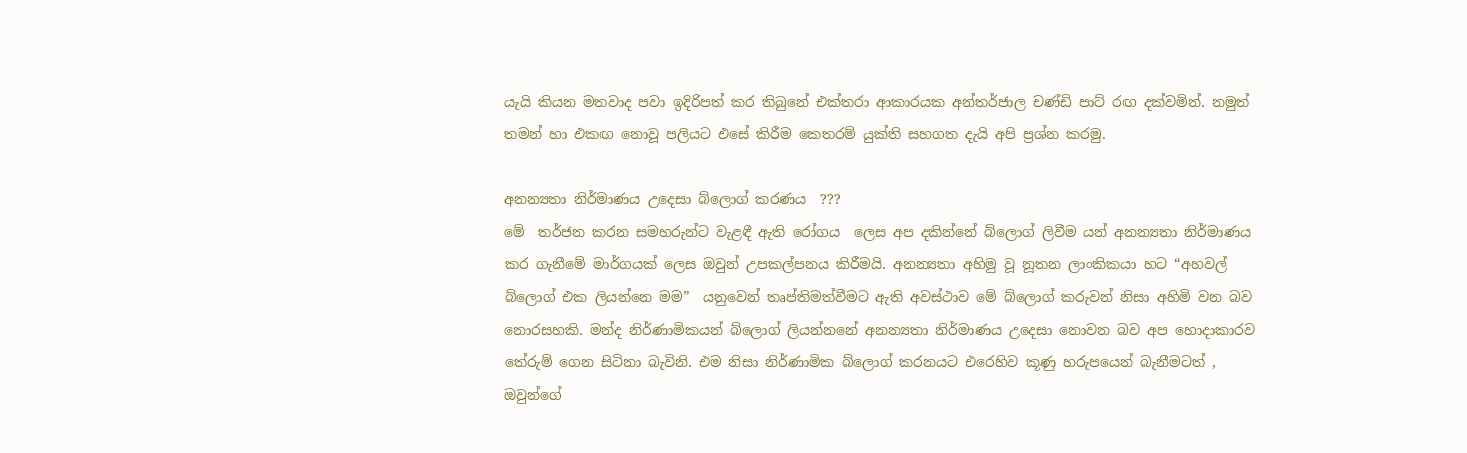යැයි කියන මතවාද පවා ඉදිරිපත් කර තිබුනේ එක්තරා ආකාරයක අන්තර්ජාල චණ්ඩි පාට් රඟ දක්වමින්. නමුත් තමන් හා එකඟ නොවූ පලියට එසේ කිරීම කෙතරම් යුක්ති සහගත දැයි අපි ප්‍රශ්න කරමු.

අනන්‍යතා නිර්මාණය උදෙසා බ්ලොග් කරණය  ???
මේ  තර්ජන කරන සමහරුන්ට වැළඳී ඇති රෝගය  ලෙස අප දකින්නේ බ්ලොග් ලිවීම යන් අනන්‍යතා නිර්මාණය කර ගැනීමේ මාර්ගයක් ලෙස ඔවුන් උපකල්පනය කිරීමයි. අනන්‍යතා අහිමු වූ නූතන ලාංකිකයා හට “අහවල් බ්ලොග් එක ලියන්නෙ මම”  යනුවෙන් තෘප්තිමත්වීමට ඇති අවස්ථාව මේ බ්ලොග් කරුවන් නිසා අහිමි වන බව නොරසහකි. මන්ද නිර්ණාමිකයන් බ්ලොග් ලියන්නනේ අනන්‍යතා නිර්මාණය උදෙසා නොවන බව අප හොදාකාරව තේරුම් ගෙන සිටිනා බැවිනි. එම නිසා නිර්ණාමික බ්ලොග් කරනයට එරෙහිව කූණු හරුපයෙන් බැනීමටත් , ඔවුන්ගේ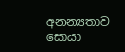අනන්‍යතාව සොයා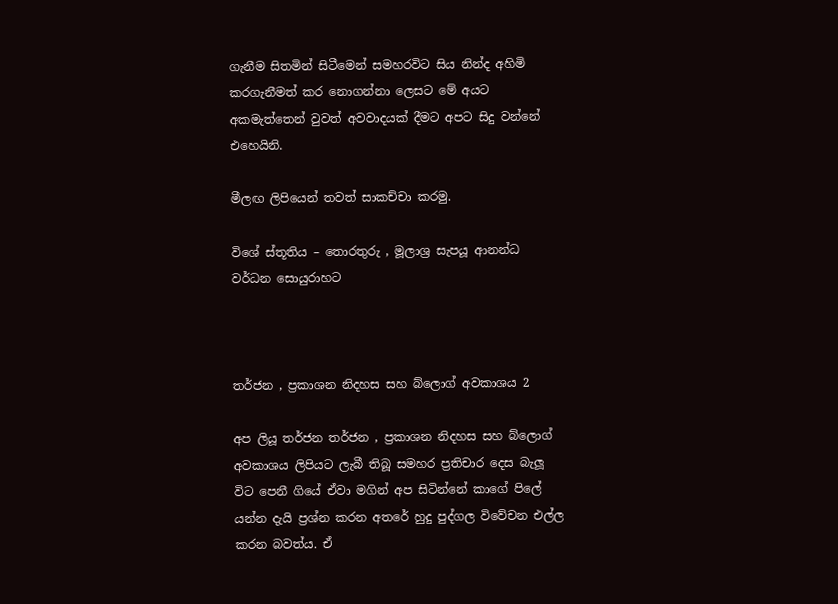ගැනීම සිතමින් සිටීමෙන් සමහරවිට සිය නින්ද අහිමි කරගැනීමත් කර නොගන්නා ලෙසට මේ අයට අකමැත්තෙන් වුවත් අවවාදයක් දීමට අපට සිදු වන්නේ එහෙයිනි.

මීලඟ ලිපියෙන් තවත් සාකච්චා කරමු.

විශේ ස්තූතිය – තොරතුරු , මූලාශ්‍ර සැපයූ ආනන්ධ වර්ධන සොයුරාහට



තර්ජන , ප්‍රකාශන නිදහස සහ බ්ලොග් අවකාශය 2

අප ලියූ තර්ජන තර්ජන , ප්‍රකාශන නිදහස සහ බ්ලොග් අවකාශය ලිපියට ලැබී තිබූ සමහර ප්‍රතිචාර දෙස බැලූ විට පෙනී ගියේ ඒවා මගින් අප සිටින්නේ කාගේ පිලේ යන්න දැයි ප්‍රශ්න කරන අතරේ හුදු පුද්ගල විවේචන එල්ල කරන බවත්ය. ඒ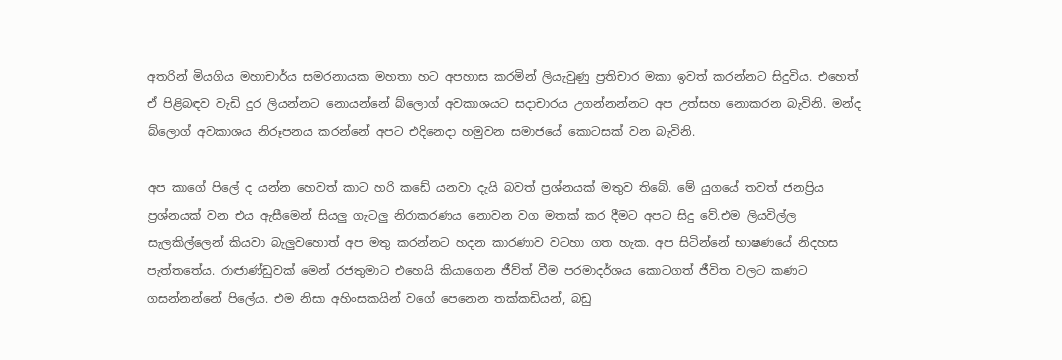අතරින් මියගිය මහාචාර්ය සමරනායක මහතා හට අපහාස කරමින් ලියැවුණු ප්‍රතිචාර මකා ඉවත් කරන්නට සිදුවිය. එහෙත් ඒ පිළිබඳව වැඩි දුර ලියන්නට නොයන්නේ බ්ලොග් අවකාශයට සදාචාරය උගන්නන්නට අප උත්සහ නොකරන බැවිනි. මන්ද බ්ලොග් අවකාශය නිරූපනය කරන්නේ අපට එදිනෙදා හමුවන සමාජයේ කොටසක් වන බැවිනි.

අප කාගේ පිලේ ද යන්න හෙවත් කාට හරි කඩේ යනවා දැයි බවත් ප්‍රශ්නයක් මතුව තිබේ. මේ යුගයේ තවත් ජනප්‍රිය ප්‍රශ්නයක් වන එය ඇසීමෙන් සියලු ගැටලු නිරාකරණය නොවන වග මතක් කර දීමට අපට සිදු වේ.එම ලියවිල්ල සැලකිල්ලෙන් කියවා බැලුවහොත් අප මතු කරන්නට හදන කාරණාව වටහා ගත හැක. අප සිටින්නේ භාෂණයේ නිදහස පැත්තතේය. රාඦාණ්ඩුවක් මෙන් රජතුමාට එහෙයි කියාගෙන ජීව්ත් වීම පරමාදර්ශය කොටගත් ජීවිත වලට කණට ගසන්නන්නේ පිලේය. එම නිසා අහිංසකයින් වගේ පෙනෙන තක්කඩියන්, බඩු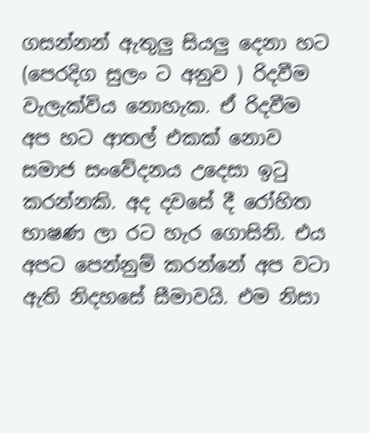ගසන්නන් ඇතුලු සියලු දෙනා හට (පෙරදිග සුලං ට අනුව ) රිදවීම වැලැක්විය නොහැක. ඒ රිදවීම අප හට ආතල් එකක් නොව සමාජ සංවේදනය උදෙසා ඉටු කරන්නකි. අද දවසේ දී රෝහිත භාෂණ ලා රට හැර ගොසිනි. එය අපට පෙන්නුම් කරන්නේ අප වටා ඇති නිදහසේ සීමාවයි. එම නිසා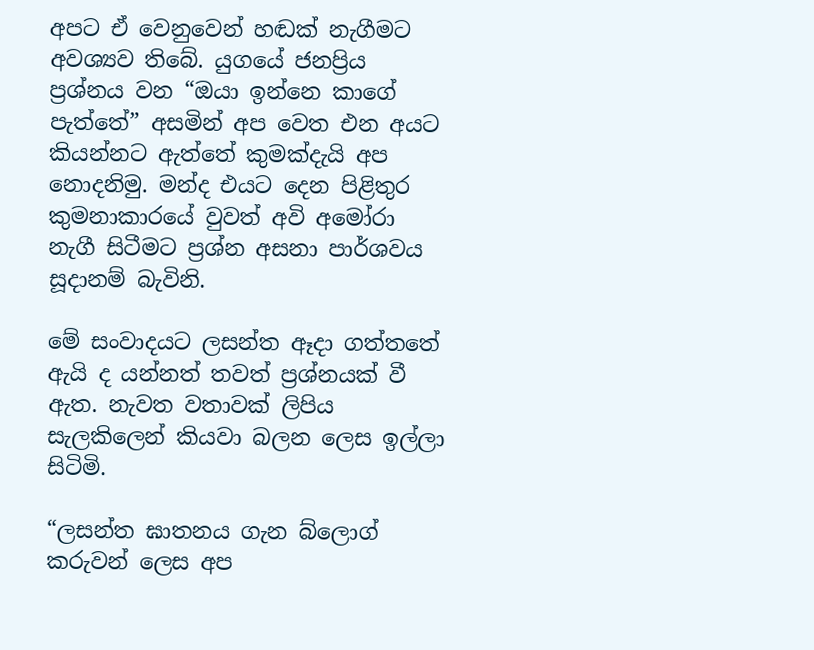අපට ඒ වෙනුවෙන් හඬක් නැගීමට අවශ්‍යව තිබේ. යුගයේ ජනප්‍රිය ප්‍රශ්නය වන “ඔයා ඉන්නෙ කාගේ පැත්තේ” අසමින් අප වෙත එන අයට කියන්නට ඇත්තේ කුමක්දැයි අප නොදනිමු. මන්ද එයට දෙන පිළිතුර කුමනාකාරයේ වුවත් අවි අමෝරා නැගී සිටීමට ප්‍රශ්න අසනා පාර්ශවය සූදානම් බැවිනි.

මේ සංවාදයට ලසන්ත ඈදා ගත්තතේ ඇයි ද යන්නත් තවත් ප්‍රශ්නයක් වී ඇත. නැවත වතාවක් ලිපිය සැලකිලෙන් කියවා බලන ලෙස ඉල්ලා සිටිමි.

“ලසන්ත ඝාතනය ගැන බ්ලොග් කරුවන් ලෙස අප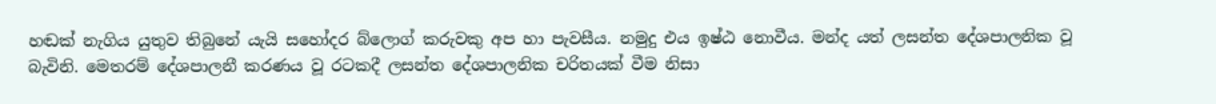හඬක් නැගිය යුතුව තිබුනේ යැයි සහෝදර බ්ලොග් කරුවකු අප හා පැවසීය. නමුදු එය ඉෂ්ඨ නොවීය. මන්ද යත් ලසන්ත දේශපාලනික වූ බැවිනි. මෙතරම් දේශපාලනී කරණය වූ රටකදී ලසන්ත දේශපාලනික චරිතයක් වීම නිසා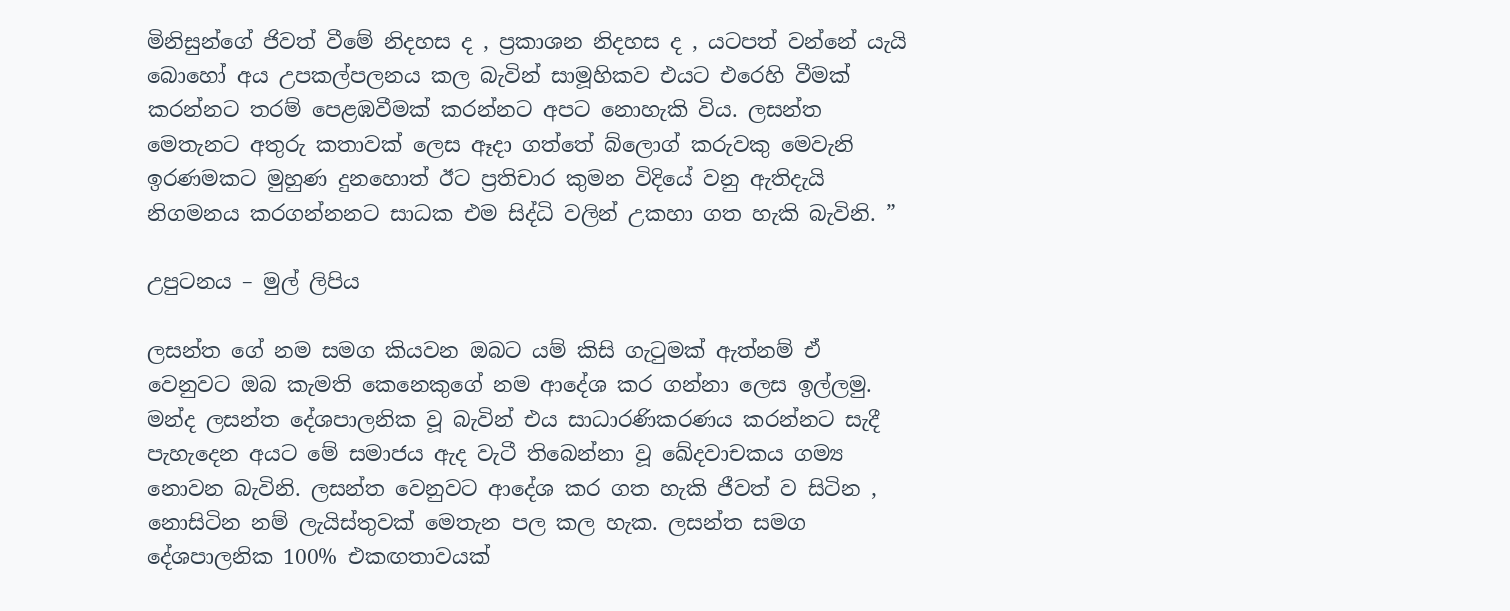මිනිසුන්ගේ ජිවත් වීමේ නිදහස ද , ප්‍රකාශන නිදහස ද , යටපත් වන්නේ යැයි බොහෝ අය උපකල්පලනය කල බැවින් සාමූහිකව එයට එරෙහි වීමක් කරන්නට තරම් පෙළඹවීමක් කරන්නට අපට නොහැකි විය. ලසන්ත මෙතැනට අතුරු කතාවක් ලෙස ඈදා ගත්තේ බ්ලොග් කරුවකු මෙවැනි ඉරණමකට මුහුණ දුනහොත් ඊට ප්‍රතිචාර කුමන විදියේ වනු ඇතිදැයි නිගමනය කරගන්නනට සාධක එම සිද්ධි වලින් උකහා ගත හැකි බැවිනි. ”

උපුටනය – මුල් ලිපිය

ලසන්ත ගේ නම සමග කියවන ඔබට යම් කිසි ගැටුමක් ඇත්නම් ඒ වෙනුවට ඔබ කැමති කෙනෙකුගේ නම ආදේශ කර ගන්නා ලෙස ඉල්ලමු. මන්ද ලසන්ත දේශපාලනික වූ බැවින් එය සාධාරණිකරණය කරන්නට සැදී පැහැදෙන අයට මේ සමාජය ඇද වැටී තිබෙන්නා වූ ඛේදවාචකය ගම්‍ය නොවන බැවිනි. ලසන්ත වෙනුවට ආදේශ කර ගත හැකි ජීවත් ව සිටින , නොසිටින නම් ලැයිස්තුවක් මෙතැන පල කල හැක. ලසන්ත සමග දේශපාලනික 100% එකඟතාවයක්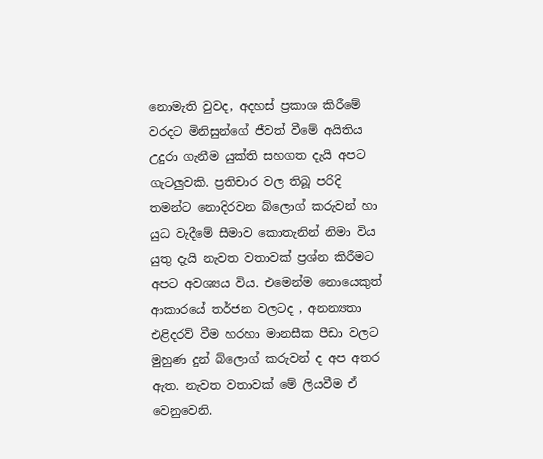නොමැති වුවද, අදහස් ප්‍රකාශ කිරීමේ වරදට මිනිසුන්ගේ ජීවත් වීමේ අයිතිය උදුරා ගැනීම යුක්ති සහගත දැයි අපට ගැටලුවකි. ප්‍රතිචාර වල තිබූ පරිදි තමන්ට නොදිරවන බ්ලොග් කරුවන් හා යුධ වැදීමේ සීමාව කොතැනින් නිමා විය යුතු දැයි නැවත වතාවක් ප්‍රශ්න කිරීමට අපට අවශ්‍යය විය. එමෙන්ම නොයෙකුත් ආකාරයේ තර්ජන වලටද , අනන්‍යතා එළිදරව් වීම හරහා මානසීක පීඩා වලට මුහුණ දුන් බ්ලොග් කරුවන් ද අප අතර ඇත. නැවත වතාවක් මේ ලියවීම ඒ වෙනුවෙනි.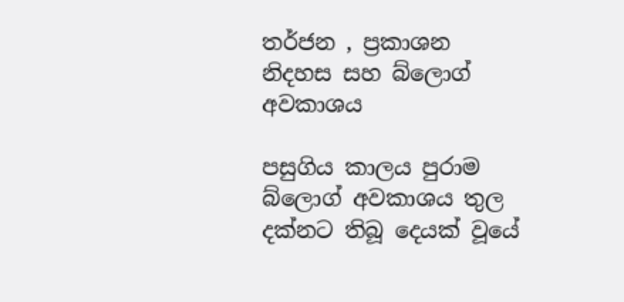තර්ජන , ප්‍රකාශන නිදහස සහ බ්ලොග් අවකාශය

පසුගිය කාලය පුරාම බ්ලොග් අවකාශය තුල දක්නට තිබූ දෙයක් වූයේ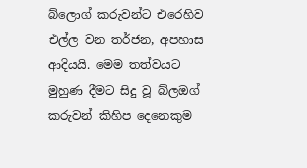බ්ලොග් කරුවන්ට එරෙහිව එල්ල වන තර්ජන, අපහාස ආදියයි. මෙම තත්වයට මුහුණ දීමට සිදු වූ බ්ලඔග් කරුවන් කිහිප දෙනෙකුම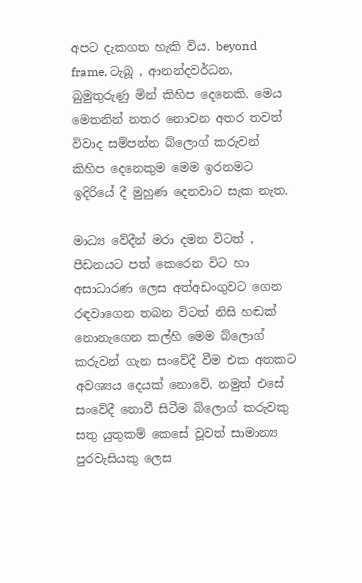අපට දැකගත හැකි විය. beyond frame, ටැබූ , ආනන්දවර්ධන, බුමුතුරුණු මින් කිහිප දෙනෙකි. මෙය මෙතනින් නතර නොවන අතර තවත් විවාද සම්පන්න බ්ලොග් කරුවන් කිහිප දෙනෙකුම මෙම ඉරනමට ඉදිරියේ දී මුහුණ දෙනවාට සැක නැත.

මාධ්‍ය වේදීන් මරා දමන විටත් , පීඩනයට පත් කෙරෙන විට හා අසාධාරණ ලෙස අත්අඩංගුවට ගෙන රඳවාගෙන තබන විටත් නිසි හඬක් නොනැගෙන කල්හි මෙම බ්ලොග් කරුවන් ගැන සංවේදී වීම එක අතකට අවශ්‍යය දෙයක් නොවේ. නමුත් එසේ සංවේදී නොවී සිටීම බ්ලොග් කරුවකු සතු යුතුකම් කෙසේ වූවත් සාමාන්‍ය පුරවැසියකු ලෙස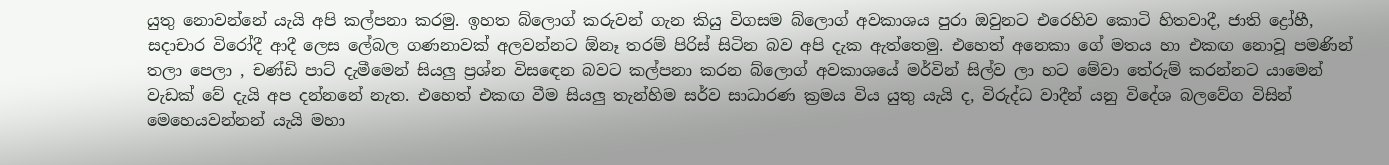යුතු නොවන්නේ යැයි අපි කල්පනා කරමු. ඉහත බ්ලොග් කරුවන් ගැන කියු විගසම බ්ලොග් අවකාශය පුරා ඔවුනට එරෙහිව කොටි හිතවාදී, ජාති ද්‍රෝහී, සදාචාර විරෝදී ආදී ලෙස ලේබල ගණනාවක් අලවන්නට ඕනෑ තරම් පිරිස් සිටින බව අපි දැක ඇත්තෙමු. එහෙත් අනෙකා ගේ මතය හා එකඟ නොවූ පමණින් තලා පෙලා , චණ්ඩි පාට් දැමීමෙන් සියලු ප්‍රශ්න විසඳෙන බවට කල්පනා කරන බ්ලොග් අවකාශයේ මර්වින් සිල්ව ලා හට මේවා තේරුම් කරන්නට යාමෙන් වැඩක් වේ දැයි අප දන්නනේ නැත. එහෙත් එකඟ වීම සියලු තැන්හිම සර්ව සාධාරණ ක්‍රමය විය යුතු යැයි ද, විරුද්ධ වාදීන් යනු විදේශ බලවේග විසින් මෙහෙයවන්නන් යැයි මහා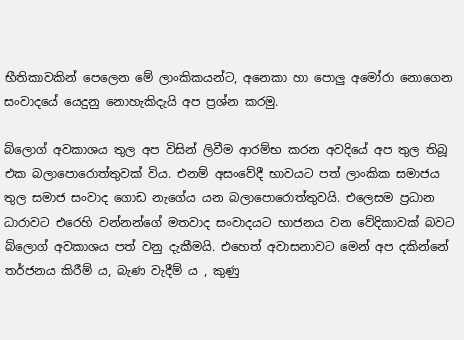භීතිකාවකින් පෙලෙන මේ ලාංකිකයන්ට, අනෙකා හා පොලු අමෝරා නොගෙන සංවාදයේ යෙදුනු නොහැකිදැයි අප ප්‍රශ්න කරමු.

බ්ලොග් අවකාශය තුල අප විසින් ලිවීම ආරම්භ කරන අවදියේ අප තුල තිබූ එක බලාපොරොත්තුවක් විය. එනම් අසංවේදී භාවයට පත් ලාංකික සමාජය තුල සමාජ සංවාද ගොඩ නැගේය යන බලාපොරොත්තුවයි. එලෙසම ප්‍රධාන ධාරාවට එරෙහි වන්නන්ගේ මතවාද සංවාදයට භාජනය වන වේදිකාවක් බවට බ්ලොග් අවකාශය පත් වනු දැකීමයි. එහෙත් අවාසනාවට මෙන් අප දකින්නේ තර්ජනය කිරීම් ය, බැණ වැදීම් ය , කුණු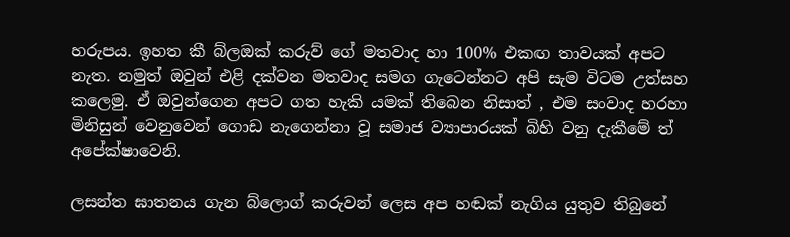හරුපය. ඉහත කී බ්ලඔක් කරුව් ගේ මතවාද හා 100% එකඟ තාවයක් අපට නැත. නමුත් ඔවුන් එළි දක්වන මතවාද සමග ගැටෙන්නට අපි සැම විටම උත්සහ කලෙමු. ඒ ඔවුන්ගෙන අපට ගත හැකි යමක් තිබෙන නිසාත් , එම සංවාද හරහා මිනිසුන් වෙනුවෙන් ගොඩ නැගෙන්නා වූ සමාජ ව්‍යාපාරයක් බිහි වනු දැකීමේ ත් අපේක්ෂාවෙනි.

ලසන්ත ඝාතනය ගැන බ්ලොග් කරුවන් ලෙස අප හඬක් නැගිය යුතුව තිබුනේ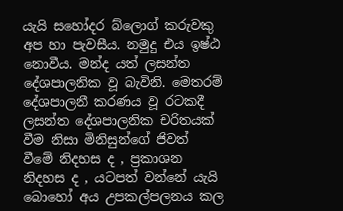යැයි සහෝදර බ්ලොග් කරුවකු අප හා පැවසීය. නමුදු එය ඉෂ්ඨ නොවීය. මන්ද යත් ලසන්ත දේශපාලනික වූ බැවිනි. මෙතරම් දේශපාලනී කරණය වූ රටකදී ලසන්ත දේශපාලනික චරිතයක් වීම නිසා මිනිසුන්ගේ ජිවත් වීමේ නිදහස ද , ප්‍රකාශන නිදහස ද , යටපත් වන්නේ යැයි බොහෝ අය උපකල්පලනය කල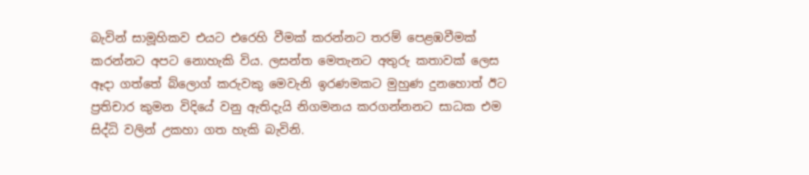බැවින් සාමූහිකව එයට එරෙහි වීමක් කරන්නට තරම් පෙළඹවීමක් කරන්නට අපට නොහැකි විය. ලසන්ත මෙතැනට අතුරු කතාවක් ලෙස ඈදා ගත්තේ බ්ලොග් කරුවකු මෙවැනි ඉරණමකට මුහුණ දුනහොත් ඊට ප්‍රතිචාර කුමන විදියේ වනු ඇතිදැයි නිගමනය කරගන්නනට සාධක එම සිද්ධි වලින් උකහා ගත හැකි බැවිනි.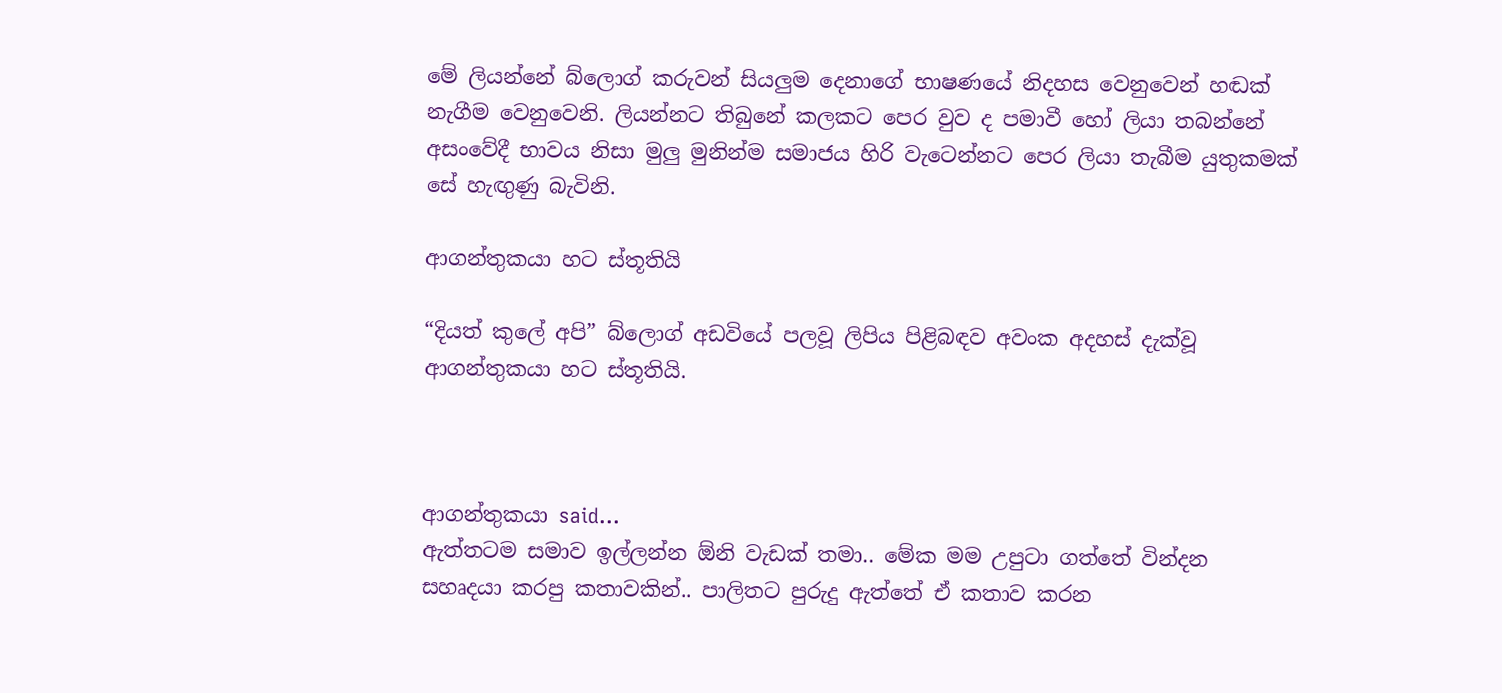මේ ලියන්නේ බ්ලොග් කරුවන් සියලුම දෙනාගේ භාෂණයේ නිදහස වෙනුවෙන් හඬක් නැගීම වෙනුවෙනි. ලියන්නට තිබුනේ කලකට පෙර වුව ද පමාවී හෝ ලියා තබන්නේ අසංවේදී භාවය නිසා මුලු මුනින්ම සමාජය හිරි වැටෙන්නට පෙර ලියා තැබීම යුතුකමක් සේ හැඟුණු බැවිනි.

ආගන්තුකයා හට ස්තූතියි

“දියත් කුලේ අපි” බ්ලොග් අඩවියේ පලවූ ලිපිය පිළිබඳව අවංක අදහස් දැක්වූ ආගන්තුකයා හට ස්තූතියි.



ආගන්තුකයා said…
ඇත්තටම සමාව ඉල්ලන්න ඕනි වැඩක් තමා.. මේක මම උපුටා ගත්තේ වින්දන සහෘදයා කරපු කතාවකින්.. පාලිතට පුරුදු ඇත්තේ ඒ කතාව කරන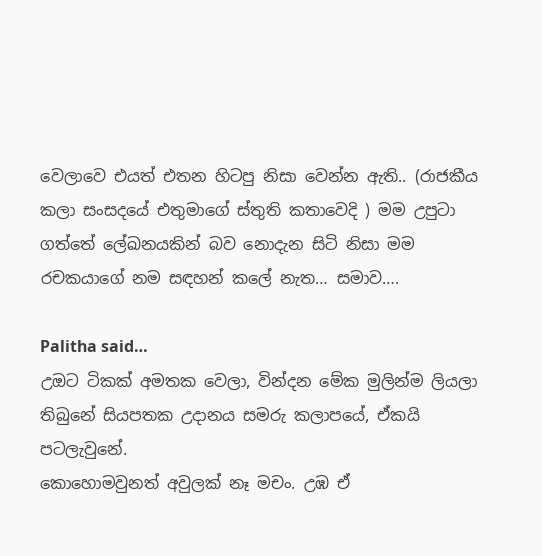වෙලාවෙ එයත් එතන හිටපු නිසා වෙන්න ඇති.. (රාජකීය කලා සංසදයේ එතුමාගේ ස්තුති කතාවෙදි ) මම උපුටා ගත්තේ ලේඛනයකින් බව නොදැන සිටි නිසා මම රචකයාගේ නම සඳහන් කලේ නැත… සමාව….

Palitha said…
උඔට ටිකක් අමතක වෙලා, වින්දන මේක මුලින්ම ලියලා තිබුනේ සියපතක උදානය සමරු කලාපයේ, ඒකයි පටලැවුනේ.
කොහොමවුනත් අවුලක් නෑ මචං. උඹ ඒ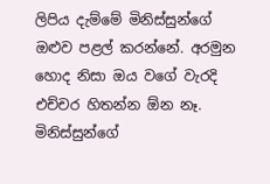ලිපිය දැම්මේ මිනිස්සුන්ගේ ඔළුව පළල් කරන්නේ. අරමුන හොද නිසා ඔය වගේ වැරදි එච්චර හිතන්න ඕන නෑ. මිනිස්සුන්ගේ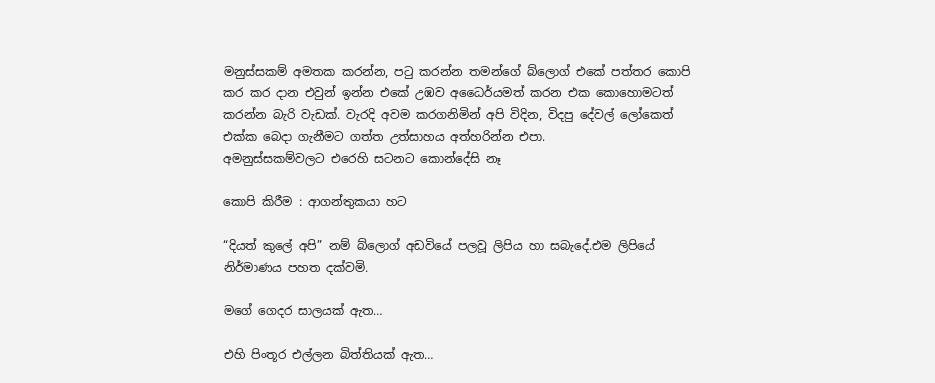මනුස්සකම් අමතක කරන්න, පටු කරන්න තමන්ගේ බ්ලොග් එකේ පත්තර කොපි කර කර දාන එවුන් ඉන්න එකේ උඹව අධෛර්යමත් කරන එක කොහොමටත් කරන්න බැරි වැඩක්. වැරදි අවම කරගනිමින් අපි විදින, විදපු දේවල් ලෝකෙත් එක්ක බෙදා ගැනීමට ගත්ත උත්සාහය අත්හරින්න එපා.
අමනුස්සකම්වලට එරෙහි සටනට කොන්දේසි නෑ

කොපි කිරීම : ආගන්තුකයා හට

“දියත් කුලේ අපි” නම් බ්ලොග් අඩවියේ පලවූ ලිපිය හා සබැදේ.එම ලිපියේ නිර්මාණය පහත දක්වමි.

මගේ ගෙදර සාලයක් ඇත…

එහි පිංතූර එල්ලන බිත්තියක් ඇත…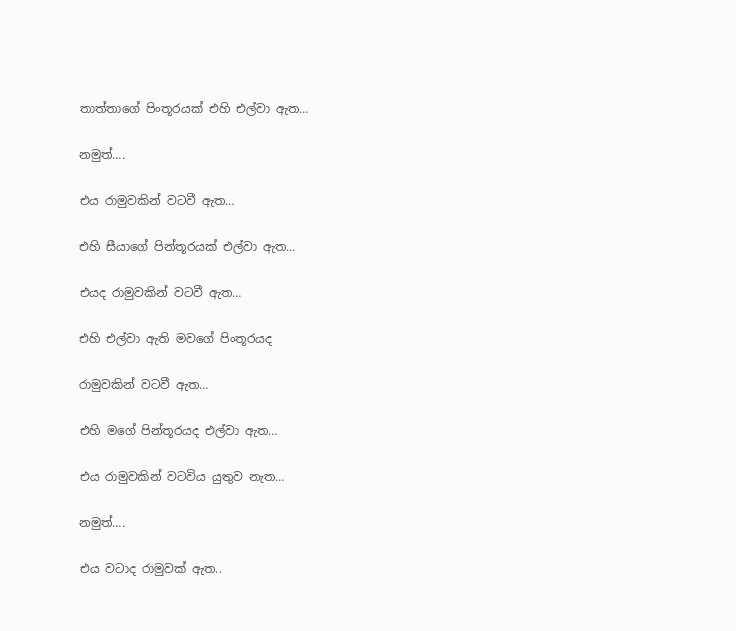තාත්තාගේ පිංතූරයක් එහි එල්වා ඇත…

නමුත්….

එය රාමුවකින් වටවී ඇත…

එහි සීයාගේ පින්තූරයක් එල්වා ඇත…

එයද රාමුවකින් වටවී ඇත…

එහි එල්වා ඇති මවගේ පිංතූරයද

රාමුවකින් වටවී ඇත…

එහි මගේ පින්තූරයද එල්වා ඇත…

එය රාමුවකින් වටවිය යුතුව නැත…

නමුත්….

එය වටාද රාමුවක් ඇත..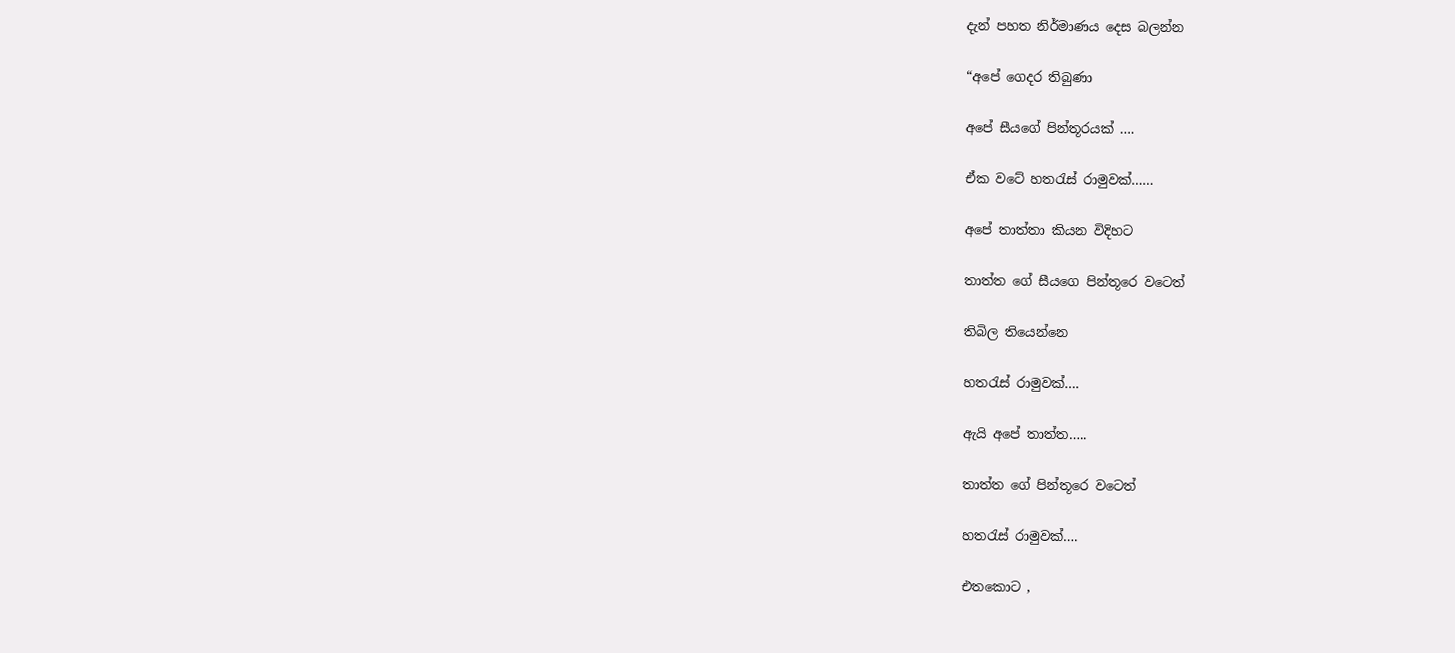දැන් පහත නිර්මාණය දෙස බලන්න

“අපේ ගෙදර තිබුණා

අපේ සීයගේ පින්තූරයක් ….

ඒක වටේ හතරැස් රාමුවක්……

අපේ තාත්තා කියන විදිහට

තාත්ත ගේ සීයගෙ පින්තූරෙ වටෙත්

තිබිල තියෙන්නෙ

හතරැස් රාමුවක්….

ඇයි අපේ තාත්ත…..

තාත්ත ගේ පින්තූරෙ වටෙත්

හතරැස් රාමුවක්….

එතකොට ,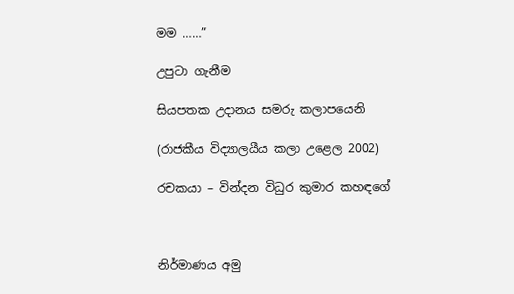මම ……”

උපුටා ගැනීම

සියපතක උදානය සමරු කලාපයෙනි

(රාජකීය විද්‍යාලයීය කලා උළෙල 2002)

රචකයා – වින්දන විධුර කුමාර කහඳගේ



නිර්මාණය අමු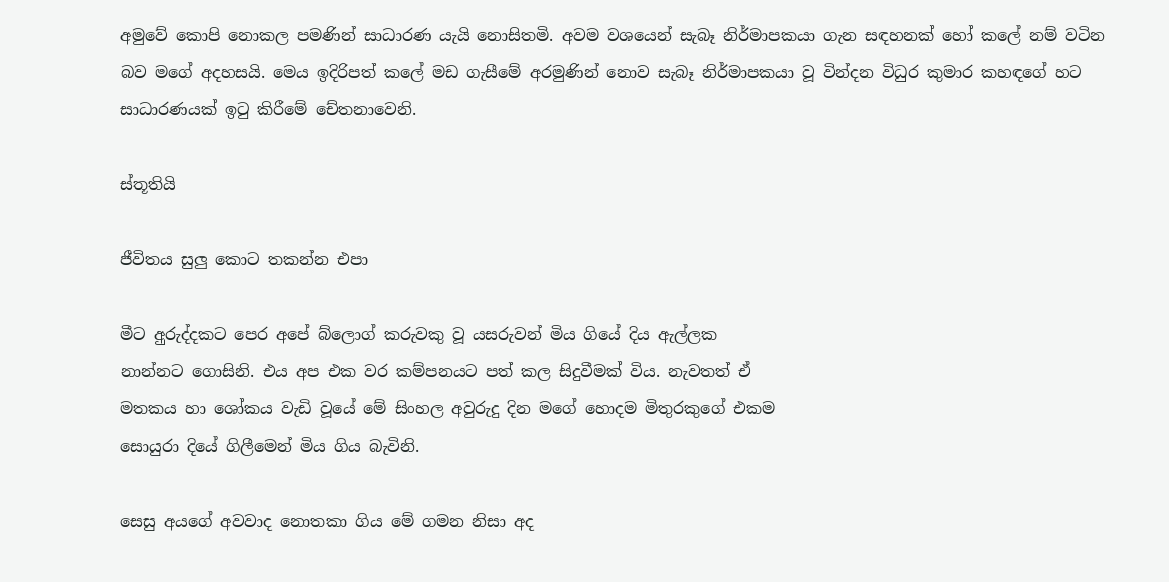අමුවේ කොපි නොකල පමණින් සාධාරණ යැයි නොසිතමි. අවම වශයෙන් සැබෑ නිර්මාපකයා ගැන සඳහනක් හෝ කලේ නම් වටින බව මගේ අදහසයි. මෙය ඉදිරිපත් කලේ මඩ ගැසීමේ අරමුණින් නොව සැබෑ නිර්මාපකයා වූ වින්දන විධුර කුමාර කහඳගේ හට සාධාරණයක් ඉටු කිරීමේ චේතනාවෙනි.

ස්තූතියි

ජීවිතය සුලු කොට තකන්න එපා

මීට අුරුද්දකට පෙර අපේ බ්ලොග් කරුවකු වූ යසරුවන් මිය ගියේ දිය ඇල්ලක
නාන්නට ගොසිනි. එය අප එක වර කම්පනයට පත් කල සිදුවීමක් විය. නැවතත් ඒ
මතකය හා ශෝකය වැඩි වූයේ මේ සිංහල අවුරුදු දින මගේ හොදම මිතුරකුගේ එකම
සොයුරා දියේ ගිලීමෙන් මිය ගිය බැවිනි.

සෙසු අයගේ අවවාද නොතකා ගිය මේ ගමන නිසා අද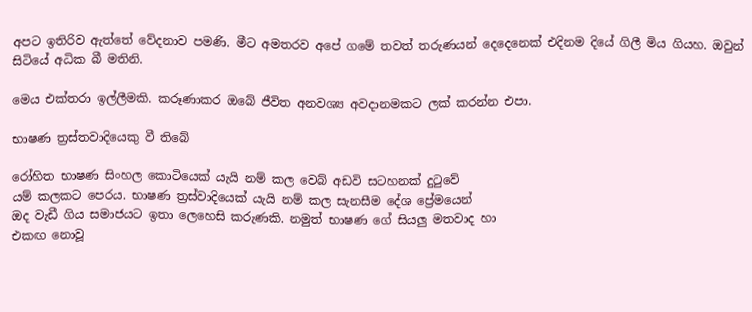අපට ඉතිරිව ඇත්තේ වේදනාව පමණි. මීට අමතරව අපේ ගමේ තවත් තරුණයන් දෙදෙනෙක් එදිනම දියේ ගිලී මිය ගියහ. ඔවුන්
සිටියේ අධික බී මතිනි.

මෙය එක්තරා ඉල්ලීමකි. කරූණාකර ඔබේ ජීවිත අනවශ්‍ය අවදානමකට ලක් කරන්න එපා.

භාෂණ ත්‍රස්තවාදියෙකු වී තිබේ

රෝහිත භාෂණ සිංහල කොටියෙක් යැයි නම් කල වෙබ් අඩවි සටහනක් දුටුවේ
යම් කලකට පෙරය. භාෂණ ත්‍රස්වාදියෙක් යැයි නම් කල සැනසීම දේශ ප්‍රේමයෙන්
ඔද වැඩී ගිය සමාජයට ඉතා ලෙහෙසි කරුණකි. නමුත් භාෂණ ගේ සියලු මතවාද හා
එකඟ නොවූ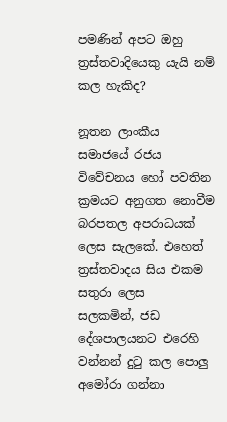පමණින් අපට ඔහු ත්‍රස්තවාදියෙකු යැයි නම් කල හැකිද?

නූතන ලාංකීය සමාජයේ රජය විවේචනය හෝ පවතින ක්‍රමයට අනුගත නොවීම
බරපතල අපරාධයක් ලෙස සැලකේ. එහෙත් ත්‍රස්තවාදය සිය එකම සතුරා ලෙස
සලකමින්, ජඩ දේශපාලයනට එරෙහි වන්නන් දුටු කල පොලු අමෝරා ගන්නා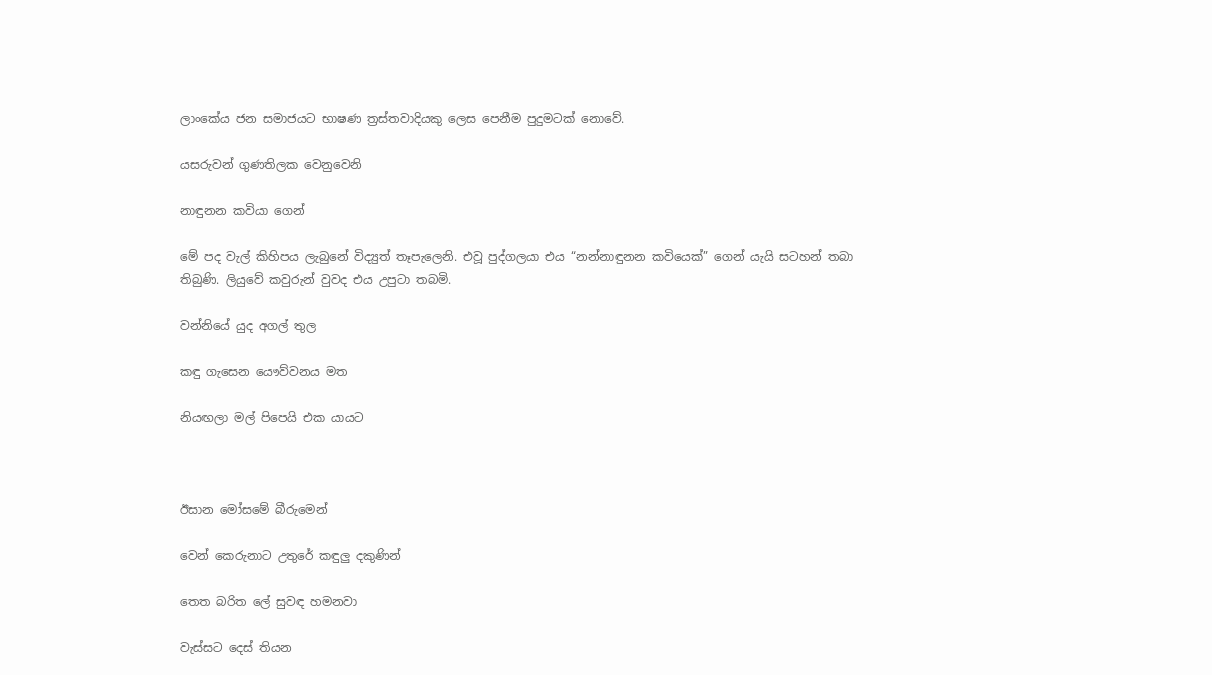ලාංකේය ජන සමාජයට භාෂණ ත්‍රස්තවාදියකු ලෙස පෙනීම පුදුමටක් නොවේ.

යසරුවන් ගුණතිලක වෙනුවෙනි

නාඳුනන කවියා ගෙන්

මේ පද වැල් කිහිපය ලැබුනේ විද්‍යුත් තෑපැලෙනි. එවූ පුද්ගලයා එය “නන්නාඳුනන කවියෙක්” ගෙන් යැයි සටහන් තබා තිබුණි. ලියුවේ කවුරුන් වුවද එය උපුටා තබමි.

වන්නියේ යුද අගල් තුල

කඳු ගැසෙන යෞව්වනය මත

නියඟලා මල් පිපෙයි එක යායට



ඊසාන මෝසමේ බීරුමෙන්

වෙන් කෙරුනාට උතුරේ කඳුලු දකුණින්

තෙත බරිත ලේ සුවඳ හමනවා

වැස්සට දෙස් තියන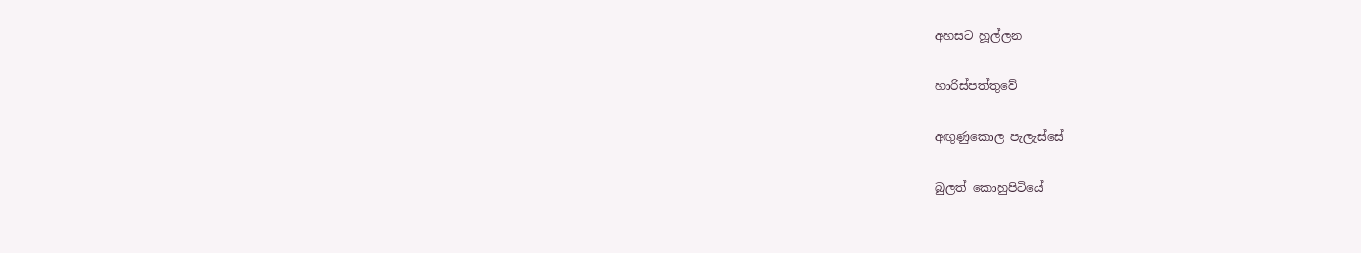අහසට හූල්ලන

හාරිස්පත්තුවේ

අඟුණුකොල පැලැස්සේ

බුලත් කොහුපිටියේ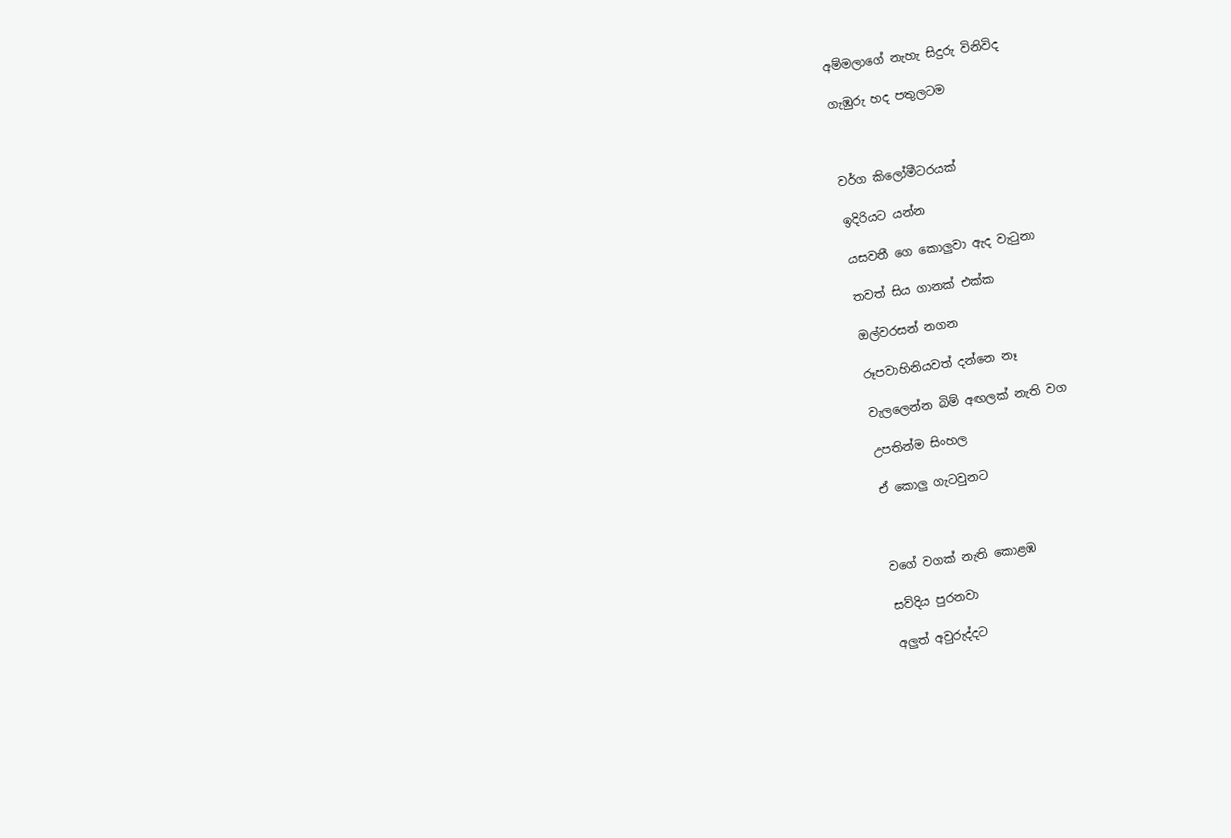අම්මලාගේ නැහැ සිදුරු විනිවිද

ගැඹුරු හද පතුලටම



වර්ග කිලෝමීටරයක්

ඉදිරියට යන්න

යසවතී ගෙ කොලුවා ඇද වැටුනා

තවත් සිය ගානක් එක්ක

ඔල්වරසන් නගන

රූපවාහිනියවත් දන්නෙ නෑ

වැලලෙන්න බිම් අඟලක් නැති වග

උපතින්ම සිංහල

ඒ කොලු ගැටවුනට



වගේ වගක් නැති කොළඹ

සව්දිය පුරනවා

අලුත් අවුරුද්දට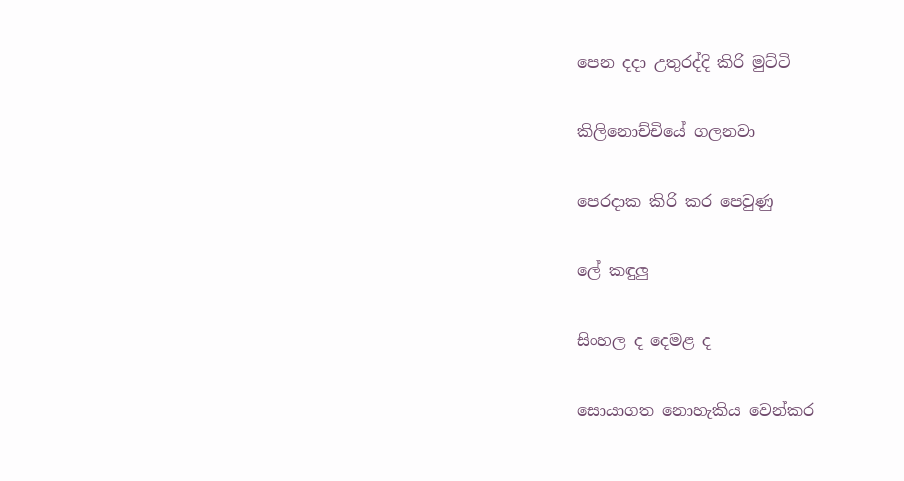පෙන දදා උතුරද්දි කිරි මුට්ටි

කිලිනොච්චියේ ගලනවා

පෙරදාක කිරි කර පෙවුණු

ලේ කඳුලු

සිංහල ද දෙමළ ද

සොයාගත නොහැකිය වෙන්කර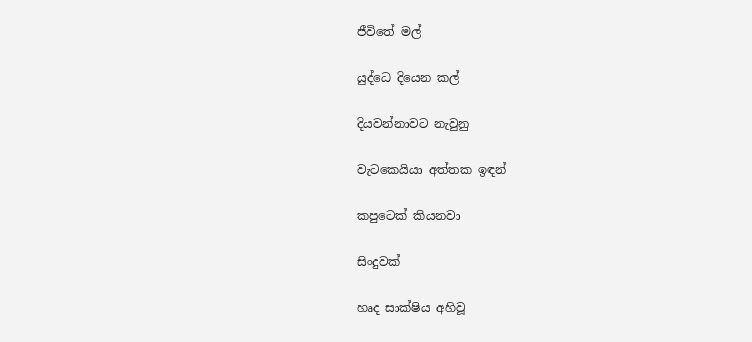ජීවිතේ මල්

යුද්ධෙ දියෙන කල්

දියවන්නාවට නැවුනු

වැටකෙයියා අත්තක ඉඳන්

කපුටෙක් කියනවා

සිංදුවක්

හෘද සාක්ෂිය අහිවූ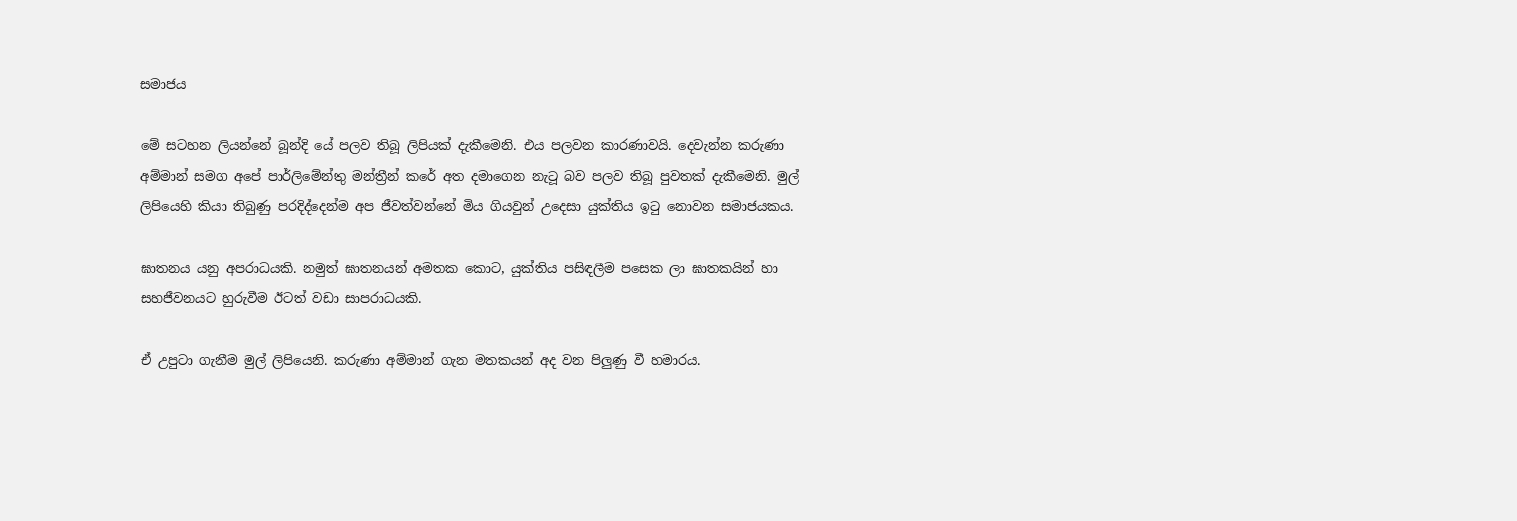සමාජය

මේ සටහන ලියන්නේ බූන්දි යේ පලව තිබූ ලිපියක් දැකීමෙනි. එය පලවන කාරණාවයි. දෙවැන්න කරුණා අම්මාන් සමග අපේ පාර්ලිමේන්තු මන්ත්‍රීන් කරේ අත දමාගෙන නැටූ බව පලව තිබූ පුවතක් දැකීමෙනි. මුල් ලිපියෙහි කියා තිබුණු පරදිද්දෙන්ම අප ජීවත්වන්නේ මිය ගියවුන් උදෙසා යුක්තිය ඉටු නොවන සමාජයකය.

ඝාතනය යනු අපරාධයකි. නමුත් ඝාතනයන් අමතක කොට, යුක්තිය පසිඳලීම පසෙක ලා ඝාතකයින් හා සහජීවනයට හුරුවීම ඊටත් වඩා සාපරාධයකි.

ඒ උපුටා ගැනීම මුල් ලිපියෙනි. කරුණා අම්මාන් ගැන මතකයන් අද වන පිලුණු වී හමාරය.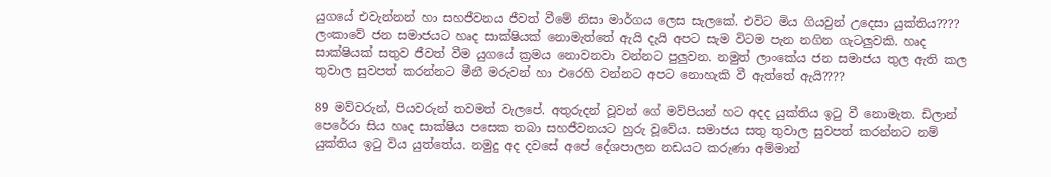යුගයේ එවැන්නන් හා සහජීවනය ජීවත් වීමේ නිසා මාර්ගය ලෙස සැලකේ. එවිට මිය ගියවුන් උදෙසා යුක්තිය???? ලංකාවේ ජන සමාජයට හෘද සාක්ෂියක් නොමැත්තේ ඇයි දැයි අපට සැම විටම පැන නගින ගැටලුවකි. හෘද සාක්ෂියක් සතුව ජීවත් වීම යුගයේ ක්‍රමය නොවනවා වන්නට පුලුවන. නමුත් ලාංකේය ජන සමාජය තුල ඇති කල තුවාල සුවපත් කරන්නට මීනී මරුවන් හා එරෙහි වන්නට අපට නොහැකි වී ඇත්තේ ඇයි????

89 මව්වරුන්, පියවරුන් තවමත් වැලපේ. අතුරුදන් වූවන් ගේ මව්පියන් හට අදද යුක්තිය ඉටු වී නොමැත. ඩිලාන් පෙරේරා සිය හෘද සාක්ෂිය පසෙක තබා සහජීවනයට හුරු වූවේය. සමාජය සතු තුවාල සුවපත් කරන්නට නම් යුක්තිය ඉටු විය යුත්තේය. නමුදු අද දවසේ අපේ දේශපාලන නඩයට කරුණා අම්මාන්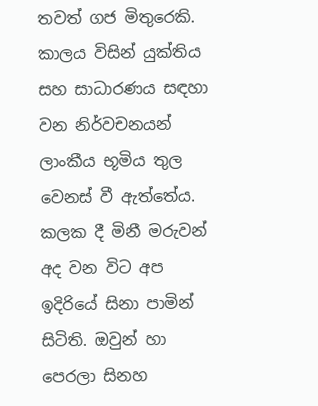තවත් ගජ මිතුරෙකි. කාලය විසින් යුක්තිය සහ සාධාරණය සඳහා වන නිර්වචනයන් ලාංකීය භූමිය තුල වෙනස් වී ඇත්තේය. කලක දී මිනී මරුවන් අද වන විට අප ඉදිරියේ සිනා පාමින් සිටිති. ඔවුන් හා පෙරලා සිනහ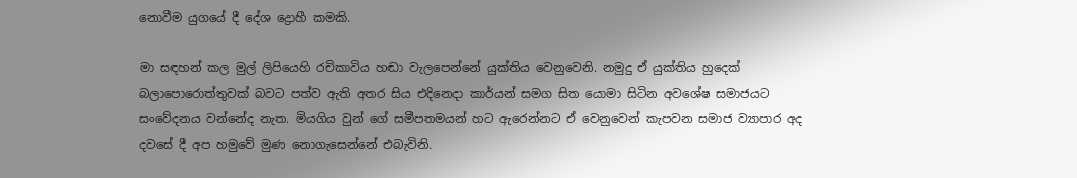නොවීම යුගයේ දී දේශ ද්‍රොහී කමකි.

මා සඳහන් කල මුල් ලිපියෙහි රචිකාවිය හඬා වැලපෙන්නේ යුක්තිය වෙනුවෙනි. නමුදු ඒ යුක්තිය හුදෙක් බලාපොරොත්තුවක් බවට පත්ව ඇති අතර සිය එදිනෙදා කාර්යන් සමග සිත යොමා සිටින අවශේෂ සමාජයට සංවේදනය වන්නේද නැත. මියගිය වුන් ගේ සමීපතමයන් හට ඇරෙන්නට ඒ වෙනුවෙන් කැපවන සමාජ ව්‍යාපාර අද දවසේ දී අප හමුවේ මුණ නොගැසෙන්නේ එබැවිනි.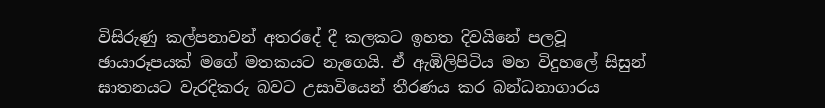විසිරුණු කල්පනාවන් අතරදේ දී කලකට ඉහත දිවයිනේ පලවූ ඡායාරූපයක් මගේ මතකයට නැගෙයි. ඒ ඇඹිලිපිටිය මහ විදුහලේ සිසුන් ඝාතනයට වැරදිකරු බවට උසාවියෙන් තීරණය කර බන්ධනාගාරය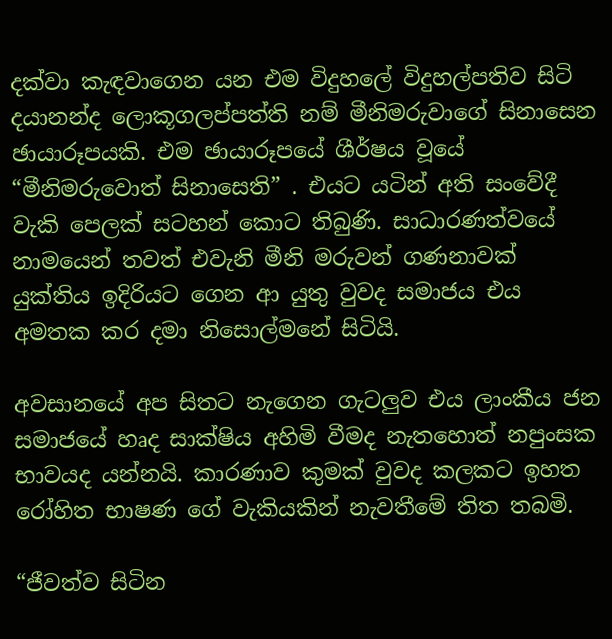දක්වා කැඳවාගෙන යන එම විදුහලේ විදුහල්පතිව සිටි දයානන්ද ලොකූගලප්පත්ති නම් මීනිමරුවාගේ සිනාසෙන ඡායාරූපයකි. එම ඡායාරූපයේ ශීර්ෂය වූයේ “මීනිමරුවොත් සිනාසෙති” . එයට යටින් අති සංවේදී වැකි පෙලක් සටහන් කොට තිබුණි. සාධාරණත්වයේ නාමයෙන් තවත් එවැනි මීනි මරුවන් ගණනාවක් යුක්තිය ඉදිරියට ගෙන ආ යුතු වුවද සමාජය එය අමතක කර දමා නිසොල්මනේ සිටියි.

අවසානයේ අප සිතට නැගෙන ගැටලුව එය ලාංකීය ජන සමාජයේ හෘද සාක්ෂිය අහිමි වීමද නැතහොත් නපුංසක භාවයද යන්නයි. කාරණාව කුමක් වුවද කලකට ඉහත රෝහිත භාෂණ ගේ වැකියකින් නැවතීමේ තිත තබමි.

“ජීවත්ව සිටින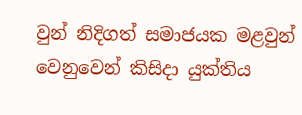වුන් නිදිගත් සමාජයක මළවුන් වෙනුවෙන් කිසිදා යුක්තිය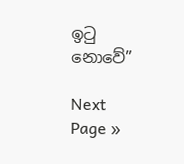ඉටු නොවේ”

Next Page »